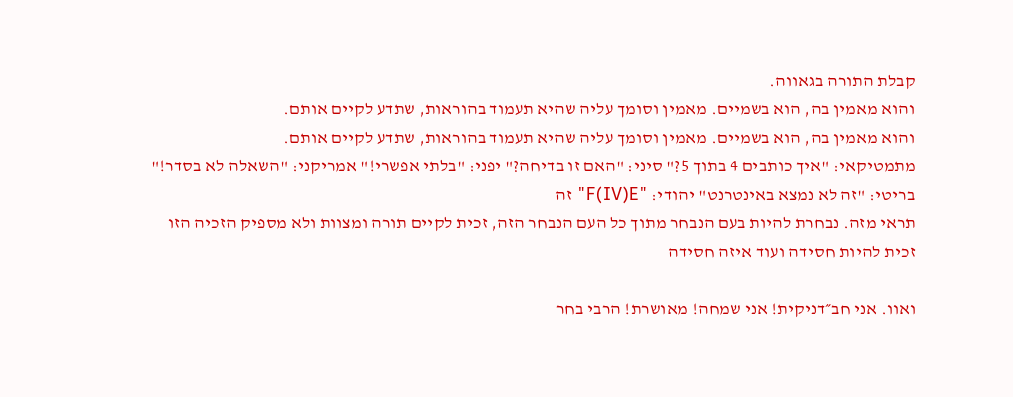קבלת התורה בגאווה.
והוא מאמין בה, הוא בשמיים. מאמין וסומך עליה שהיא תעמוד בהוראות, שתדע לקיים אותם.
והוא מאמין בה, הוא בשמיים. מאמין וסומך עליה שהיא תעמוד בהוראות, שתדע לקיים אותם.
מתמטיקאי: "איך כותבים 4 בתוך 5?" סיני: "האם זו בדיחה?" יפני: "בלתי אפשרי!" אמריקני: "השאלה לא בסדר!" בריטי: "זה לא נמצא באינטרנט" יהודי: "F(IV)E" זה
תראי מזה. נבחרת להיות בעם הנבחר מתוך כל העם הנבחר הזה, זכית לקיים תורה ומצוות ולא מספיק הזכיה הזו זכית להיות חסידה ועוד איזה חסידה

ואוו. אני חב״דניקית! אני שמחה! מאושרת! הרבי בחר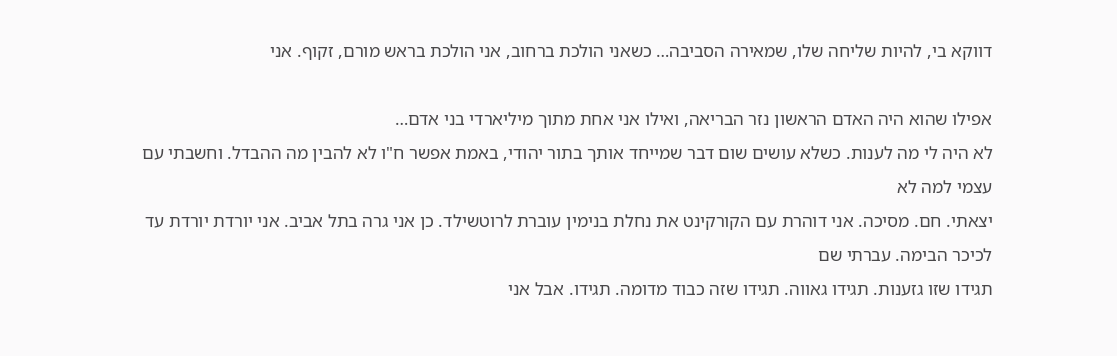דווקא בי, להיות שליחה שלו, שמאירה הסביבה… כשאני הולכת ברחוב, אני הולכת בראש מורם, זקוף. אני

אפילו שהוא היה האדם הראשון נזר הבריאה, ואילו אני אחת מתוך מיליארדי בני אדם…
לא היה לי מה לענות. כשלא עושים שום דבר שמייחד אותך בתור יהודי, באמת אפשר ח"ו לא להבין מה ההבדל. וחשבתי עם עצמי למה לא
יצאתי. חם. מסיכה. אני דוהרת עם הקורקינט את נחלת בנימין עוברת לרוטשילד. כן אני גרה בתל אביב. אני יורדת יורדת עד לכיכר הבימה. עברתי שם
תגידו שזו גזענות. תגידו גאווה. תגידו שזה כבוד מדומה. תגידו. אבל אני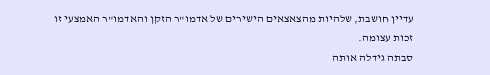עדיין חושבת, שלהיות מהצאצאים הישירים של אדמו"ר הזקן והאדמו"ר האמצעי זו זכות עצומה.
סבתה גידלה אותה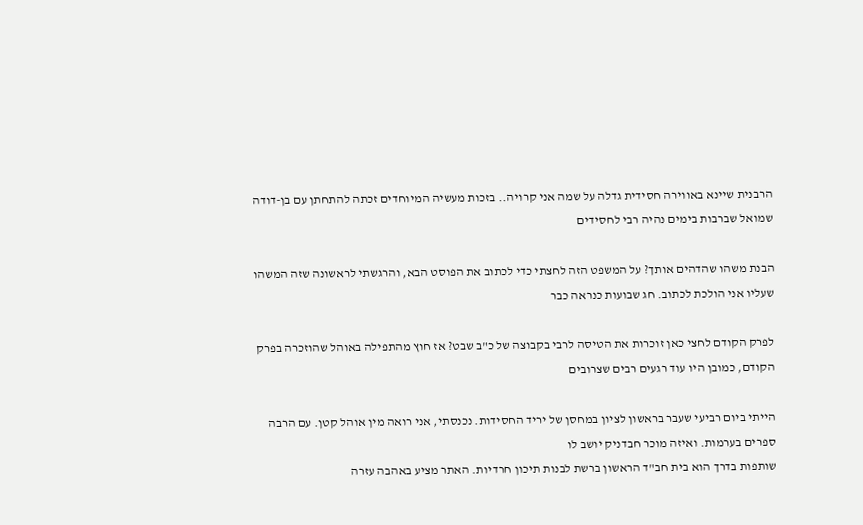הרבנית שיינא באווירה חסידית גדלה על שמה אני קרויה.. בזכות מעשיה המיוחדים זכתה להתחתן עם בן-דודה שמואל שברבות בימים נהיה רבי לחסידים

הבנת משהו שהדהים אותך? על המשפט הזה לחצתי כדי לכתוב את הפוסט הבא, והרגשתי לראשונה שזה המשהו שעליו אני הולכת לכתוב. חג שבועות כנראה כבר

לפרק הקודם לחצי כאן זוכרות את הטיסה לרבי בקבוצה של כ"ב שבט? אז חוץ מהתפילה באוהל שהוזכרה בפרק הקודם, כמובן היו עוד רגעים רבים שצרובים

הייתי ביום רביעי שעבר בראשון לציון במחסן של יריד החסידות. נכנסתי, אני רואה מין אוהל קטן. עם הרבה ספרים בערמות. ואיזה מוכר חבדניק יושב לו
שותפות בדרך הוא בית חב"ד הראשון ברשת לבנות תיכון חרדיות. האתר מציע באהבה עזרה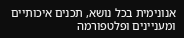אנונימית בכל נושא, תכנים איכותיים ומעניינים ופלטפורמה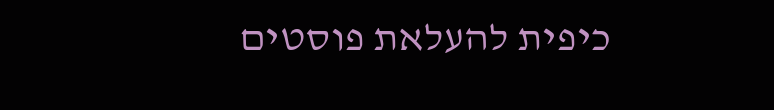כיפית להעלאת פוסטים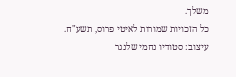משלך.
כל הזכויות שמורות לאיטי פרוס, תשע"ח.
עיצוב: סטודיו נחמי שלנגר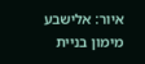איור: אלישבע מימון בניית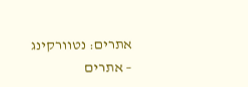אתרים: נטוורקינג – אתרים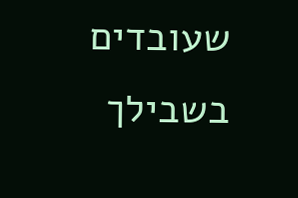שעובדים בשבילך